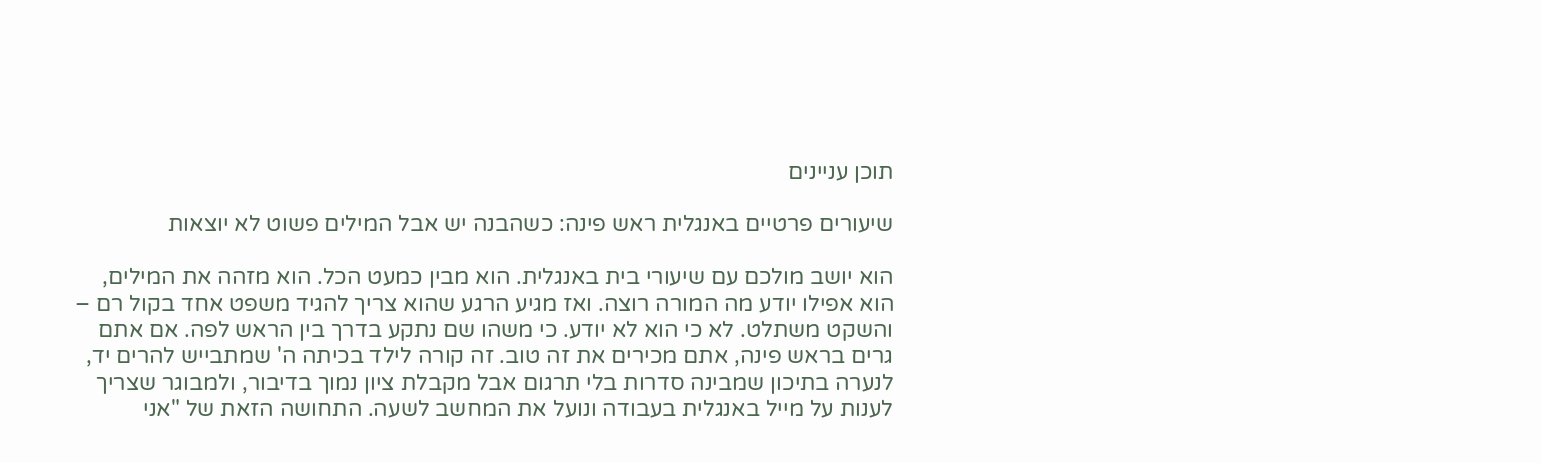תוכן עניינים

שיעורים פרטיים באנגלית ראש פינה: כשהבנה יש אבל המילים פשוט לא יוצאות

הוא יושב מולכם עם שיעורי בית באנגלית. הוא מבין כמעט הכל. הוא מזהה את המילים, הוא אפילו יודע מה המורה רוצה. ואז מגיע הרגע שהוא צריך להגיד משפט אחד בקול רם – והשקט משתלט. לא כי הוא לא יודע. כי משהו שם נתקע בדרך בין הראש לפה. אם אתם גרים בראש פינה, אתם מכירים את זה טוב. זה קורה לילד בכיתה ה' שמתבייש להרים יד, לנערה בתיכון שמבינה סדרות בלי תרגום אבל מקבלת ציון נמוך בדיבור, ולמבוגר שצריך לענות על מייל באנגלית בעבודה ונועל את המחשב לשעה. התחושה הזאת של "אני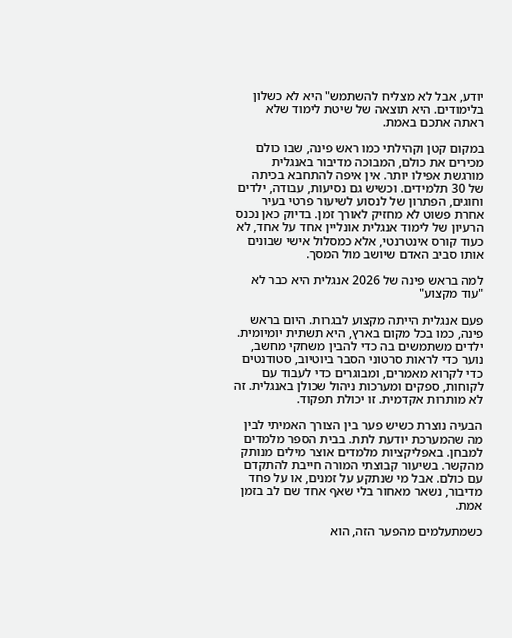יודע, אבל לא מצליח להשתמש" היא לא כשלון בלימודים. היא תוצאה של שיטת לימוד שלא ראתה אתכם באמת.

במקום קטן וקהילתי כמו ראש פינה, שבו כולם מכירים את כולם, המבוכה מדיבור באנגלית מורגשת אפילו יותר. אין איפה להתחבא בכיתה של 30 תלמידים. וכשיש גם נסיעות, עבודה, ילדים וחוגים, הפתרון של לנסוע לשיעור פרטי בעיר אחרת פשוט לא מחזיק לאורך זמן. בדיוק כאן נכנס הרעיון של לימוד אנגלית אונליין אחד על אחד, לא כעוד קורס אינטרנטי, אלא כמסלול אישי שבונים אותו סביב האדם שיושב מול המסך.

למה בראש פינה של 2026 אנגלית היא כבר לא "עוד מקצוע"

פעם אנגלית הייתה מקצוע לבגרות. היום בראש פינה, כמו בכל מקום בארץ, היא תשתית יומיומית. ילדים משתמשים בה כדי להבין משחקי מחשב, נוער כדי לראות סרטוני הסבר ביוטיוב, סטודנטים כדי לקרוא מאמרים, ומבוגרים כדי לעבוד עם לקוחות, ספקים ומערכות ניהול שכולן באנגלית. זה לא מותרות אקדמית. זו יכולת תפקוד.

הבעיה נוצרת כשיש פער בין הצורך האמיתי לבין מה שהמערכת יודעת לתת. בבית הספר מלמדים למבחן. באפליקציות מלמדים אוצר מילים מנותק מהקשר. בשיעור קבוצתי המורה חייבת להתקדם עם כולם. אבל מי שנתקע על זמנים, או על פחד מדיבור, נשאר מאחור בלי שאף אחד שם לב בזמן אמת.

כשמתעלמים מהפער הזה, הוא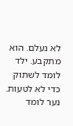לא נעלם. הוא מתקבע. ילד לומד לשתוק כדי לא לטעות. נער לומד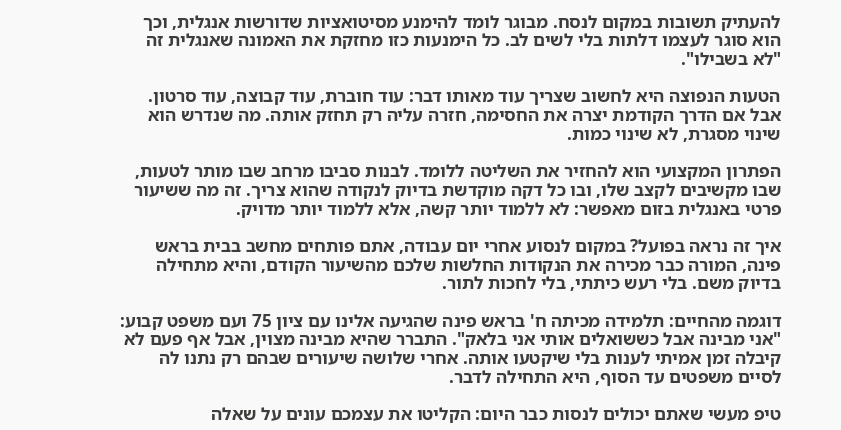להעתיק תשובות במקום לנסח. מבוגר לומד להימנע מסיטואציות שדורשות אנגלית, וכך הוא סוגר לעצמו דלתות בלי לשים לב. כל הימנעות כזו מחזקת את האמונה שאנגלית זה "לא בשבילו".

הטעות הנפוצה היא לחשוב שצריך עוד מאותו דבר: עוד חוברת, עוד קבוצה, עוד סרטון. אבל אם הדרך הקודמת יצרה את החסימה, חזרה עליה רק תחזק אותה. מה שנדרש הוא שינוי מסגרת, לא שינוי כמות.

הפתרון המקצועי הוא להחזיר את השליטה ללומד. לבנות סביבו מרחב שבו מותר לטעות, שבו מקשיבים לקצב שלו, ובו כל דקה מוקדשת בדיוק לנקודה שהוא צריך. זה מה ששיעור פרטי באנגלית בזום מאפשר: לא ללמוד יותר קשה, אלא ללמוד יותר מדויק.

איך זה נראה בפועל? במקום לנסוע אחרי יום עבודה, אתם פותחים מחשב בבית בראש פינה, המורה כבר מכירה את הנקודות החלשות שלכם מהשיעור הקודם, והיא מתחילה בדיוק משם. בלי רעש כיתתי, בלי לחכות לתור.

דוגמה מהחיים: תלמידה מכיתה ח' בראש פינה שהגיעה אלינו עם ציון 75 ועם משפט קבוע: "אני מבינה אבל כששואלים אותי אני בלאק". התברר שהיא מבינה מצוין, אבל אף פעם לא קיבלה זמן אמיתי לענות בלי שיקטעו אותה. אחרי שלושה שיעורים שבהם רק נתנו לה לסיים משפטים עד הסוף, היא התחילה לדבר.

טיפ מעשי שאתם יכולים לנסות כבר היום: הקליטו את עצמכם עונים על שאלה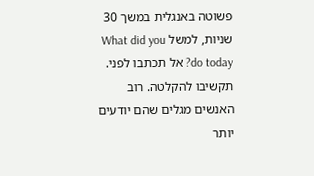פשוטה באנגלית במשך 30 שניות, למשל What did you do today? אל תכתבו לפני. תקשיבו להקלטה. רוב האנשים מגלים שהם יודעים יותר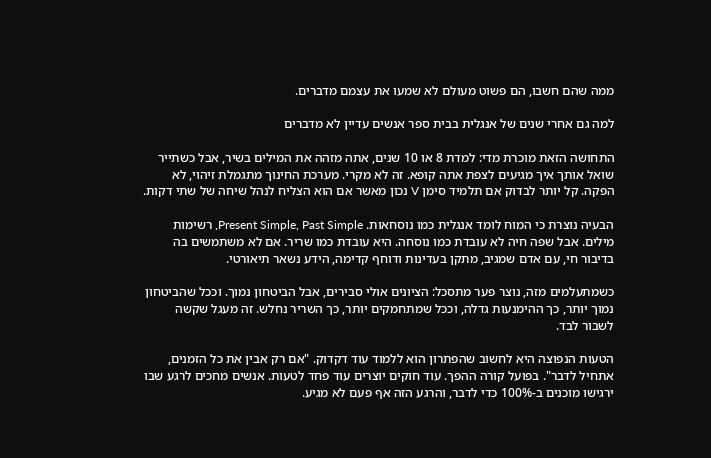ממה שהם חשבו, הם פשוט מעולם לא שמעו את עצמם מדברים.

למה גם אחרי שנים של אנגלית בבית ספר אנשים עדיין לא מדברים

התחושה הזאת מוכרת מדי: למדת 8 או 10 שנים, אתה מזהה את המילים בשיר, אבל כשתייר שואל אותך איך מגיעים לצפת אתה קופא. זה לא מקרי. מערכת החינוך מתגמלת זיהוי, לא הפקה. קל יותר לבדוק אם תלמיד סימן V נכון מאשר אם הוא הצליח לנהל שיחה של שתי דקות.

הבעיה נוצרת כי המוח לומד אנגלית כמו נוסחאות. Present Simple, Past Simple, רשימות מילים. אבל שפה חיה לא עובדת כמו נוסחה. היא עובדת כמו שריר. אם לא משתמשים בה בדיבור חי, עם אדם שמגיב, מתקן בעדינות ודוחף קדימה, הידע נשאר תיאורטי.

כשמתעלמים מזה, נוצר פער מתסכל: הציונים אולי סבירים, אבל הביטחון נמוך. וככל שהביטחון נמוך יותר, כך ההימנעות גדלה, וככל שמתחמקים יותר, כך השריר נחלש. זה מעגל שקשה לשבור לבד.

הטעות הנפוצה היא לחשוב שהפתרון הוא ללמוד עוד דקדוק. "אם רק אבין את כל הזמנים, אתחיל לדבר". בפועל קורה ההפך. עוד חוקים יוצרים עוד פחד לטעות. אנשים מחכים לרגע שבו ירגישו מוכנים ב-100% כדי לדבר, והרגע הזה אף פעם לא מגיע.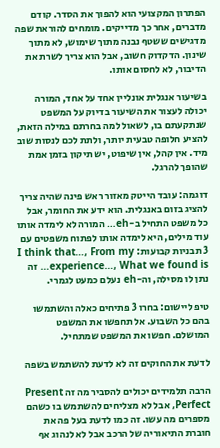הפתרון המקצועי הוא להפוך את הסדר. קודם מדברים, אחר כך מדייקים. מומחים להוראת שפה מדגישים ששטף נבנה מתוך שימוש, לא מתוך שינון. הדקדוק חשוב, אבל הוא צריך לשרת את הדיבור, לא לחסום אותו.

בשיעור אנגלית אונליין אחד על אחד, המורה יכולה לעצור את השיעור בדיוק על המשפט שנתקעתם בו, לשאול למה בחרתם במילה הזאת, להציע חלופה טבעית יותר, ולתת לכם לנסות שוב מיד. אין קהל, אין שיפוט, יש תיקון בזמן אמת שהופך להרגל.

דוגמה: עובד הייטק מאזור ראש פינה שהיה צריך להציג בזום באנגלית. הוא ידע את החומר, אבל כל משפט התחיל ב-eh… המורה לא לימדה אותו עוד מילים, היא לימדה אותו לפתוח משפטים עם 3 תבניות קבועות: I think that…, From my experience…, What we found is… זה נתן לו מסילה, וה-eh נעלם כמעט לגמרי.

טיפ ליישום: בחרו 3 פתיחים כאלה והשתמשו בהם כל השבוע. אל תחפשו את המשפט המושלם. חפשו את המשפט שמתחיל.

לדעת את החוקים זה לא לדעת להשתמש בשפה

הרבה תלמידים יכולים להסביר מה זה Present Perfect, אבל לא מצליחים להשתמש בו כשהם מספרים מה עשו. זה כמו לדעת בעל פה את חוברת התיאוריה של הרכב אבל לא לנהוג אף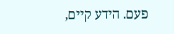פעם. הידע קיים,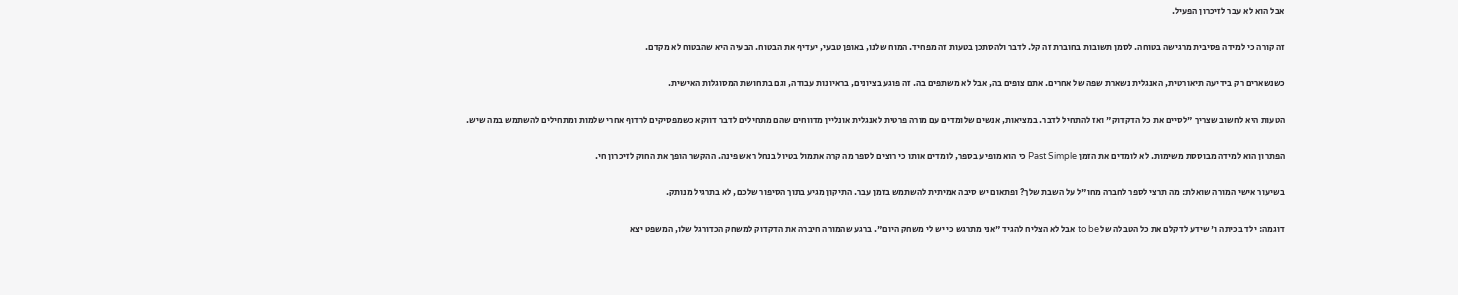אבל הוא לא עבר לזיכרון הפעיל.

זה קורה כי למידה פסיבית מרגישה בטוחה. לסמן תשובות בחוברת זה קל. לדבר ולהסתכן בטעות זה מפחיד. המוח שלנו, באופן טבעי, יעדיף את הבטוח. הבעיה היא שהבטוח לא מקדם.

כשנשארים רק בידיעה תיאורטית, האנגלית נשארת שפה של אחרים. אתם צופים בה, אבל לא משתפים בה. זה פוגע בציונים, בראיונות עבודה, וגם בתחושת המסוגלות האישית.

הטעות היא לחשוב שצריך "לסיים את כל הדקדוק" ואז להתחיל לדבר. במציאות, אנשים שלומדים עם מורה פרטית לאנגלית אונליין מדווחים שהם מתחילים לדבר דווקא כשמפסיקים לרדוף אחרי שלמות ומתחילים להשתמש במה שיש.

הפתרון הוא למידה מבוססת משימות. לא לומדים את הזמן Past Simple כי הוא מופיע בספר, לומדים אותו כי רוצים לספר מה קרה אתמול בטיול בנחל ראש פינה. ההקשר הופך את החוק לזיכרון חי.

בשיעור אישי המורה שואלת: מה תרצי לספר לחברה מחו"ל על השבת שלך? ופתאום יש סיבה אמיתית להשתמש בזמן עבר. התיקון מגיע בתוך הסיפור שלכם, לא בתרגיל מנותק.

דוגמה: ילד בכיתה ו' שידע לדקלם את כל הטבלה של to be אבל לא הצליח להגיד "אני מתרגש כי יש לי משחק היום". ברגע שהמורה חיברה את הדקדוק למשחק הכדורגל שלו, המשפט יצא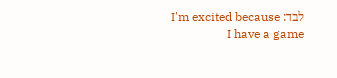לבד: I'm excited because I have a game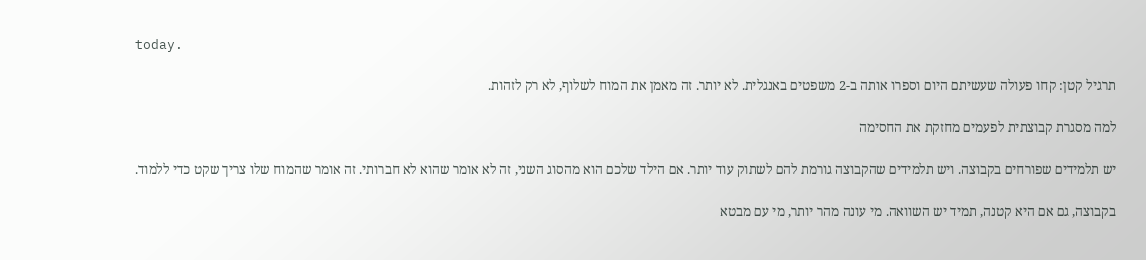today.

תרגיל קטן: קחו פעולה שעשיתם היום וספרו אותה ב-2 משפטים באנגלית. לא יותר. זה מאמן את המוח לשלוף, לא רק לזהות.

למה מסגרת קבוצתית לפעמים מחזקת את החסימה

יש תלמידים שפורחים בקבוצה. ויש תלמידים שהקבוצה גורמת להם לשתוק עוד יותר. אם הילד שלכם הוא מהסוג השני, זה לא אומר שהוא לא חברותי. זה אומר שהמוח שלו צריך שקט כדי ללמוד.

בקבוצה, גם אם היא קטנה, תמיד יש השוואה. מי עונה מהר יותר, מי עם מבטא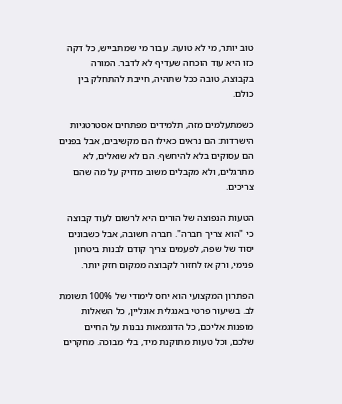טוב יותר, מי לא טועה. עבור מי שמתבייש, כל דקה כזו היא עוד הוכחה שעדיף לא לדבר. המורה בקבוצה, טובה ככל שתהיה, חייבת להתחלק בין כולם.

כשמתעלמים מזה, תלמידים מפתחים אסטרטגיות הישרדות: הם נראים כאילו הם מקשיבים, אבל בפנים הם עסוקים בלא להיחשף. הם לא שואלים, לא מתרגלים, ולא מקבלים משוב מדויק על מה שהם צריכים.

הטעות הנפוצה של הורים היא לרשום לעוד קבוצה כי "הוא צריך חברה". חברה חשובה, אבל כשבונים יסוד של שפה, לפעמים צריך קודם לבנות ביטחון פנימי, ורק אז לחזור לקבוצה ממקום חזק יותר.

הפתרון המקצועי הוא יחס לימודי של 100% תשומת לב. בשיעור פרטי באנגלית אונליין, כל השאלות מופנות אליכם, כל הדוגמאות נבנות על החיים שלכם, וכל טעות מתוקנת מיד, בלי מבוכה. מחקרים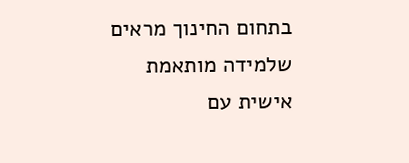בתחום החינוך מראים שלמידה מותאמת אישית עם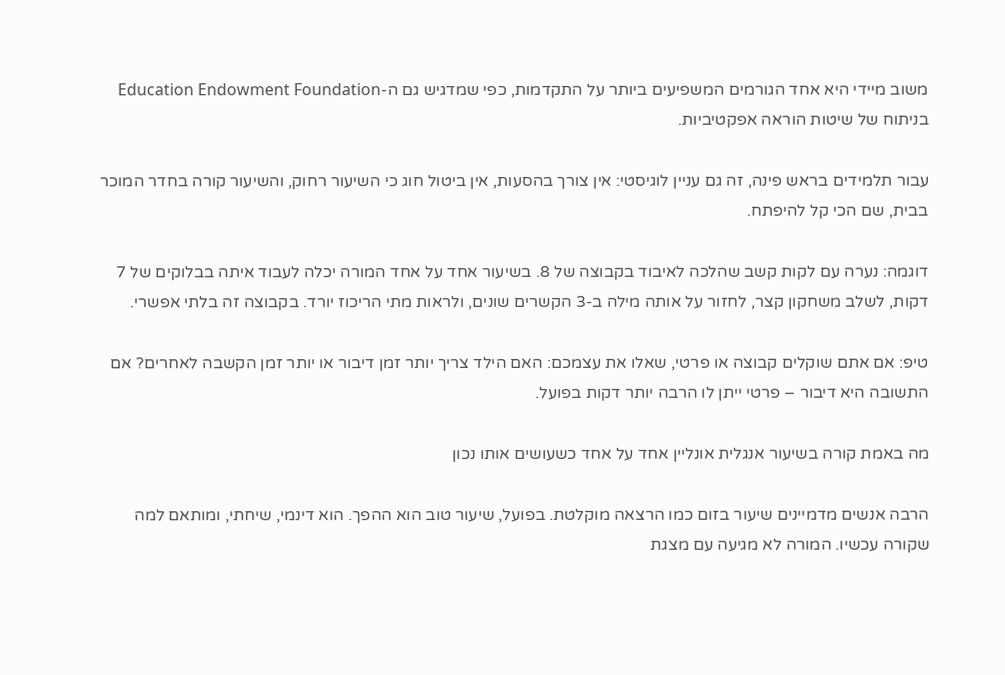משוב מיידי היא אחד הגורמים המשפיעים ביותר על התקדמות, כפי שמדגיש גם ה-Education Endowment Foundation בניתוח של שיטות הוראה אפקטיביות.

עבור תלמידים בראש פינה, זה גם עניין לוגיסטי: אין צורך בהסעות, אין ביטול חוג כי השיעור רחוק, והשיעור קורה בחדר המוכר בבית, שם הכי קל להיפתח.

דוגמה: נערה עם לקות קשב שהלכה לאיבוד בקבוצה של 8. בשיעור אחד על אחד המורה יכלה לעבוד איתה בבלוקים של 7 דקות, לשלב משחקון קצר, לחזור על אותה מילה ב-3 הקשרים שונים, ולראות מתי הריכוז יורד. בקבוצה זה בלתי אפשרי.

טיפ: אם אתם שוקלים קבוצה או פרטי, שאלו את עצמכם: האם הילד צריך יותר זמן דיבור או יותר זמן הקשבה לאחרים? אם התשובה היא דיבור – פרטי ייתן לו הרבה יותר דקות בפועל.

מה באמת קורה בשיעור אנגלית אונליין אחד על אחד כשעושים אותו נכון

הרבה אנשים מדמיינים שיעור בזום כמו הרצאה מוקלטת. בפועל, שיעור טוב הוא ההפך. הוא דינמי, שיחתי, ומותאם למה שקורה עכשיו. המורה לא מגיעה עם מצגת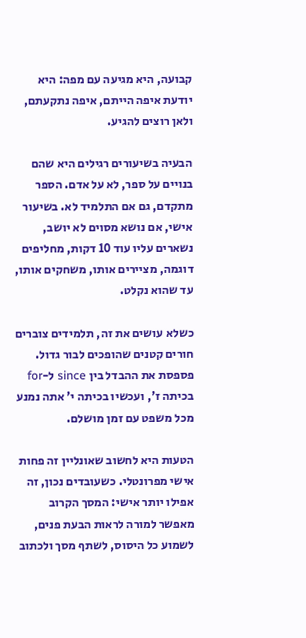קבועה, היא מגיעה עם מפה: היא יודעת איפה הייתם, איפה נתקעתם, ולאן רוצים להגיע.

הבעיה בשיעורים רגילים היא שהם בנויים על ספר, לא על אדם. הספר מתקדם, גם אם התלמיד לא. בשיעור אישי, אם נושא מסוים לא יושב, נשארים עליו עוד 10 דקות, מחליפים דוגמה, מציירים אותו, משחקים אותו, עד שהוא נקלט.

כשלא עושים את זה, תלמידים צוברים חורים קטנים שהופכים לבור גדול. פספסת את ההבדל בין since ל-for בכיתה ז', ועכשיו בכיתה י' אתה נמנע מכל משפט עם זמן מושלם.

הטעות היא לחשוב שאונליין זה פחות אישי מפרונטלי. כשעובדים נכון, זה אפילו יותר אישי: המסך הקרוב מאפשר למורה לראות הבעת פנים, לשמוע כל היסוס, לשתף מסך ולכתוב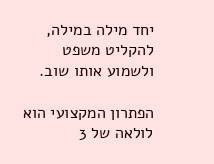יחד מילה במילה, להקליט משפט ולשמוע אותו שוב.

הפתרון המקצועי הוא לולאה של 3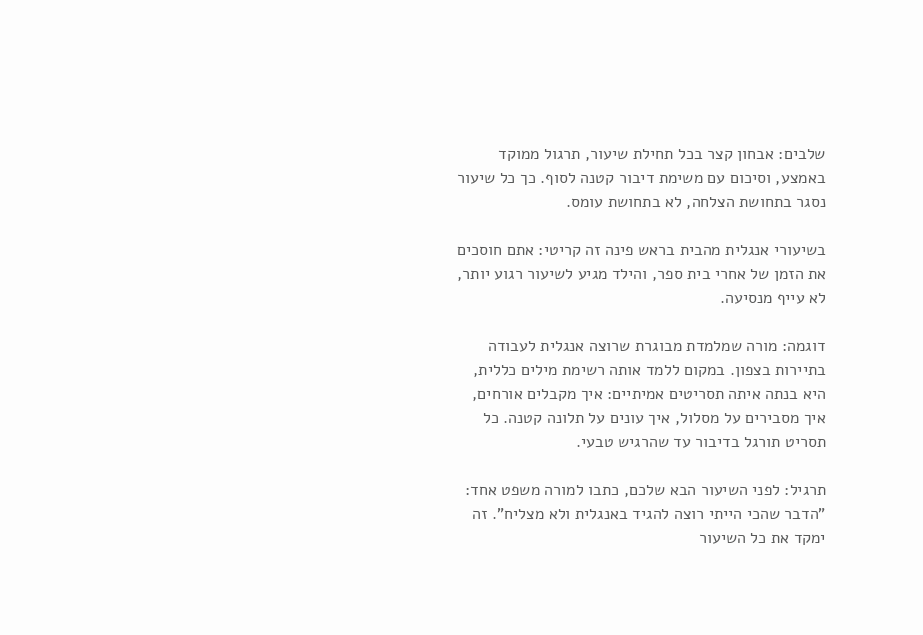שלבים: אבחון קצר בכל תחילת שיעור, תרגול ממוקד באמצע, וסיכום עם משימת דיבור קטנה לסוף. כך כל שיעור נסגר בתחושת הצלחה, לא בתחושת עומס.

בשיעורי אנגלית מהבית בראש פינה זה קריטי: אתם חוסכים את הזמן של אחרי בית ספר, והילד מגיע לשיעור רגוע יותר, לא עייף מנסיעה.

דוגמה: מורה שמלמדת מבוגרת שרוצה אנגלית לעבודה בתיירות בצפון. במקום ללמד אותה רשימת מילים כללית, היא בנתה איתה תסריטים אמיתיים: איך מקבלים אורחים, איך מסבירים על מסלול, איך עונים על תלונה קטנה. כל תסריט תורגל בדיבור עד שהרגיש טבעי.

תרגיל: לפני השיעור הבא שלכם, כתבו למורה משפט אחד: "הדבר שהכי הייתי רוצה להגיד באנגלית ולא מצליח". זה ימקד את כל השיעור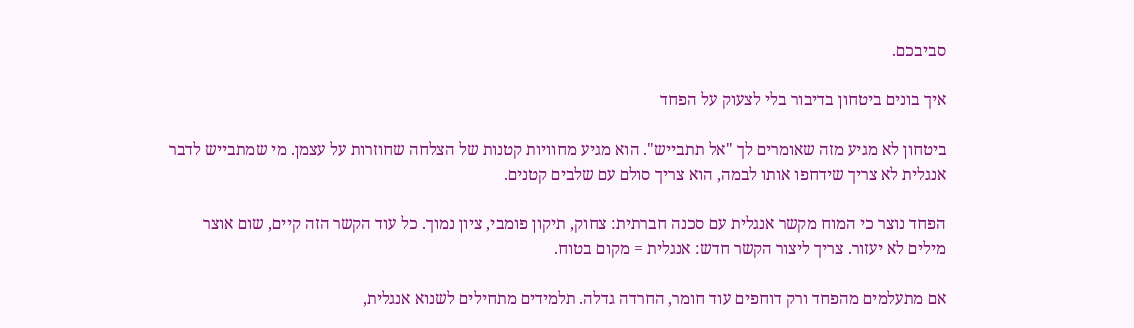סביבכם.

איך בונים ביטחון בדיבור בלי לצעוק על הפחד

ביטחון לא מגיע מזה שאומרים לך "אל תתבייש". הוא מגיע מחוויות קטנות של הצלחה שחוזרות על עצמן. מי שמתבייש לדבר אנגלית לא צריך שידחפו אותו לבמה, הוא צריך סולם עם שלבים קטנים.

הפחד נוצר כי המוח מקשר אנגלית עם סכנה חברתית: צחוק, תיקון פומבי, ציון נמוך. כל עוד הקשר הזה קיים, שום אוצר מילים לא יעזור. צריך ליצור הקשר חדש: אנגלית = מקום בטוח.

אם מתעלמים מהפחד ורק דוחפים עוד חומר, החרדה גדלה. תלמידים מתחילים לשנוא אנגלית,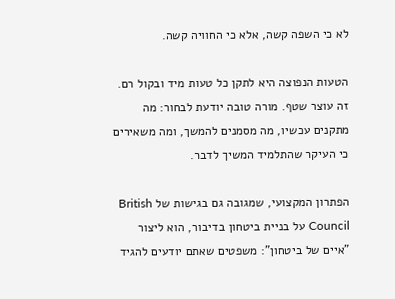לא כי השפה קשה, אלא כי החוויה קשה.

הטעות הנפוצה היא לתקן כל טעות מיד ובקול רם. זה עוצר שטף. מורה טובה יודעת לבחור: מה מתקנים עכשיו, מה מסמנים להמשך, ומה משאירים כי העיקר שהתלמיד המשיך לדבר.

הפתרון המקצועי, שמגובה גם בגישות של British Council על בניית ביטחון בדיבור, הוא ליצור "איים של ביטחון": משפטים שאתם יודעים להגיד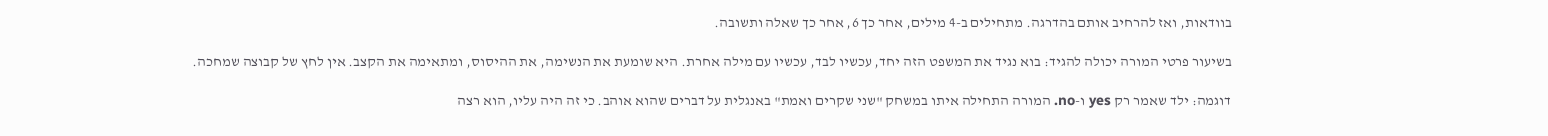בוודאות, ואז להרחיב אותם בהדרגה. מתחילים ב-4 מילים, אחר כך 6, אחר כך שאלה ותשובה.

בשיעור פרטי המורה יכולה להגיד: בוא נגיד את המשפט הזה יחד, עכשיו לבד, עכשיו עם מילה אחרת. היא שומעת את הנשימה, את ההיסוס, ומתאימה את הקצב. אין לחץ של קבוצה שמחכה.

דוגמה: ילד שאמר רק yes ו-no. המורה התחילה איתו במשחק "שני שקרים ואמת" באנגלית על דברים שהוא אוהב. כי זה היה עליו, הוא רצה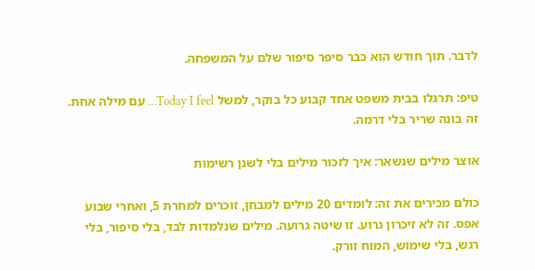לדבר. תוך חודש הוא כבר סיפר סיפור שלם על המשפחה.

טיפ: תרגלו בבית משפט אחד קבוע כל בוקר, למשל Today I feel… עם מילה אחת. זה בונה שריר בלי דרמה.

אוצר מילים שנשאר: איך לזכור מילים בלי לשנן רשימות

כולם מכירים את זה: לומדים 20 מילים למבחן, זוכרים למחרת 5, ואחרי שבוע אפס. זה לא זיכרון גרוע. זו שיטה גרועה. מילים שנלמדות לבד, בלי סיפור, בלי רגש, בלי שימוש, המוח זורק.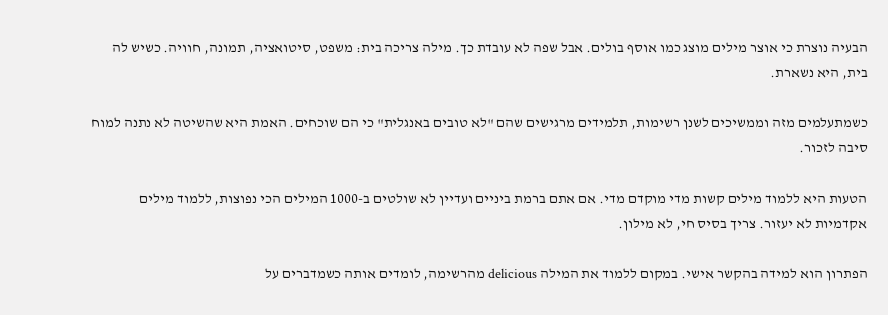הבעיה נוצרת כי אוצר מילים מוצג כמו אוסף בולים. אבל שפה לא עובדת כך. מילה צריכה בית: משפט, סיטואציה, תמונה, חוויה. כשיש לה בית, היא נשארת.

כשמתעלמים מזה וממשיכים לשנן רשימות, תלמידים מרגישים שהם "לא טובים באנגלית" כי הם שוכחים. האמת היא שהשיטה לא נתנה למוח סיבה לזכור.

הטעות היא ללמוד מילים קשות מדי מוקדם מדי. אם אתם ברמת ביניים ועדיין לא שולטים ב-1000 המילים הכי נפוצות, ללמוד מילים אקדמיות לא יעזור. צריך בסיס חי, לא מילון.

הפתרון הוא למידה בהקשר אישי. במקום ללמוד את המילה delicious מהרשימה, לומדים אותה כשמדברים על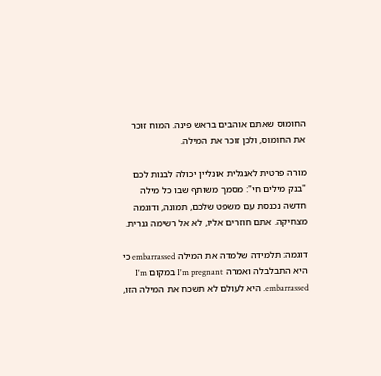החומוס שאתם אוהבים בראש פינה. המוח זוכר את החומוס, ולכן זוכר את המילה.

מורה פרטית לאנגלית אונליין יכולה לבנות לכם "בנק מילים חי": מסמך משותף שבו כל מילה חדשה נכנסת עם משפט שלכם, תמונה, ודוגמה מצחיקה. אתם חוזרים אליו, לא אל רשימה גנרית.

דוגמה: תלמידה שלמדה את המילה embarrassed כי היא התבלבלה ואמרה I'm pregnant במקום I'm embarrassed. היא לעולם לא תשכח את המילה הזו,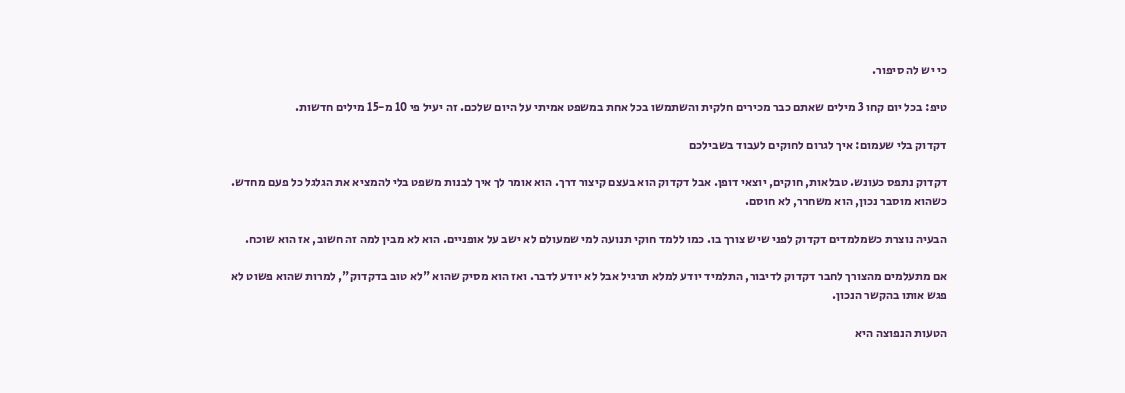כי יש לה סיפור.

טיפ: בכל יום קחו 3 מילים שאתם כבר מכירים חלקית והשתמשו בכל אחת במשפט אמיתי על היום שלכם. זה יעיל פי 10 מ-15 מילים חדשות.

דקדוק בלי שעמום: איך לגרום לחוקים לעבוד בשבילכם

דקדוק נתפס כעונש. טבלאות, חוקים, יוצאי דופן. אבל דקדוק הוא בעצם קיצור דרך. הוא אומר לך איך לבנות משפט בלי להמציא את הגלגל כל פעם מחדש. כשהוא מוסבר נכון, הוא משחרר, לא חוסם.

הבעיה נוצרת כשמלמדים דקדוק לפני שיש צורך בו. כמו ללמד חוקי תנועה למי שמעולם לא ישב על אופניים. הוא לא מבין למה זה חשוב, אז הוא שוכח.

אם מתעלמים מהצורך לחבר דקדוק לדיבור, התלמיד יודע למלא תרגיל אבל לא יודע לדבר. ואז הוא מסיק שהוא "לא טוב בדקדוק", למרות שהוא פשוט לא פגש אותו בהקשר הנכון.

הטעות הנפוצה היא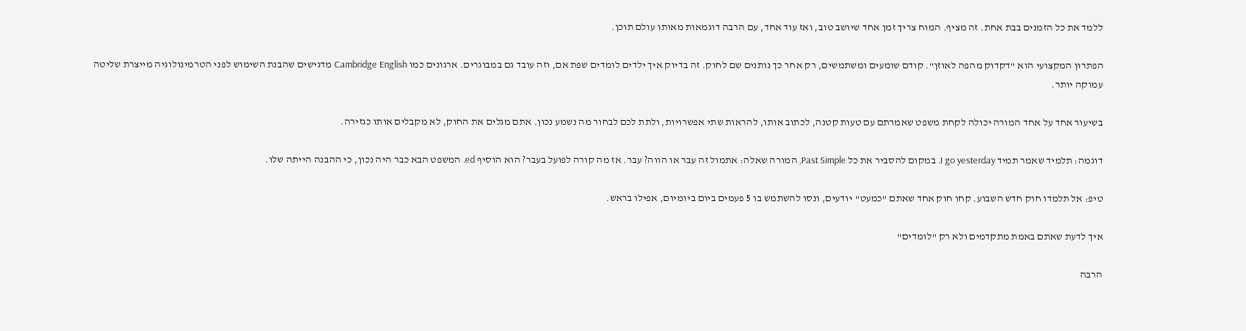ללמד את כל הזמנים בבת אחת. זה מציף. המוח צריך זמן אחד שיושב טוב, ואז עוד אחד, עם הרבה דוגמאות מאותו עולם תוכן.

הפתרון המקצועי הוא "דקדוק מהפה לאוזן". קודם שומעים ומשתמשים, רק אחר כך נותנים שם לחוק. זה בדיוק איך ילדים לומדים שפת אם, וזה עובד גם במבוגרים. ארגונים כמו Cambridge English מדגישים שהבנת השימוש לפני הטרמינולוגיה מייצרת שליטה עמוקה יותר.

בשיעור אחד על אחד המורה יכולה לקחת משפט שאמרתם עם טעות קטנה, לכתוב אותו, להראות שתי אפשרויות, ולתת לכם לבחור מה נשמע נכון. אתם מגלים את החוק, לא מקבלים אותו כגזירה.

דוגמה: תלמיד שאמר תמיד I go yesterday. במקום להסביר את כל Past Simple, המורה שאלה: אתמול זה עבר או הווה? עבר. אז מה קורה לפועל בעבר? הוא הוסיף ed. המשפט הבא כבר היה נכון, כי ההבנה הייתה שלו.

טיפ: אל תלמדו חוק חדש השבוע. קחו חוק אחד שאתם "כמעט" יודעים, ונסו להשתמש בו 5 פעמים ביום ביומיום, אפילו בראש.

איך לדעת שאתם באמת מתקדמים ולא רק "לומדים"

הרבה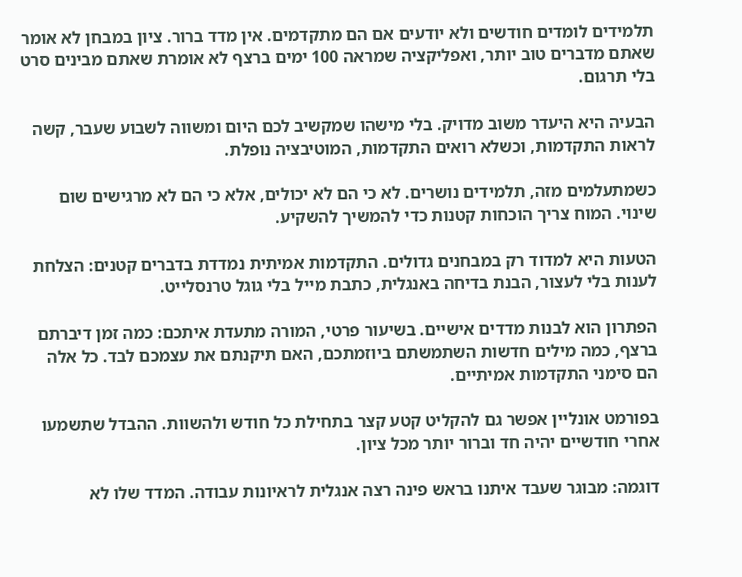תלמידים לומדים חודשים ולא יודעים אם הם מתקדמים. אין מדד ברור. ציון במבחן לא אומר שאתם מדברים טוב יותר, ואפליקציה שמראה 100 ימים ברצף לא אומרת שאתם מבינים סרט בלי תרגום.

הבעיה היא היעדר משוב מדויק. בלי מישהו שמקשיב לכם היום ומשווה לשבוע שעבר, קשה לראות התקדמות, וכשלא רואים התקדמות, המוטיבציה נופלת.

כשמתעלמים מזה, תלמידים נושרים. לא כי הם לא יכולים, אלא כי הם לא מרגישים שום שינוי. המוח צריך הוכחות קטנות כדי להמשיך להשקיע.

הטעות היא למדוד רק במבחנים גדולים. התקדמות אמיתית נמדדת בדברים קטנים: הצלחת לענות בלי לעצור, הבנת בדיחה באנגלית, כתבת מייל בלי גוגל טרנסלייט.

הפתרון הוא לבנות מדדים אישיים. בשיעור פרטי, המורה מתעדת איתכם: כמה זמן דיברתם ברצף, כמה מילים חדשות השתמשתם ביוזמתכם, האם תיקנתם את עצמכם לבד. כל אלה הם סימני התקדמות אמיתיים.

בפורמט אונליין אפשר גם להקליט קטע קצר בתחילת כל חודש ולהשוות. ההבדל שתשמעו אחרי חודשיים יהיה חד וברור יותר מכל ציון.

דוגמה: מבוגר שעבד איתנו בראש פינה רצה אנגלית לראיונות עבודה. המדד שלו לא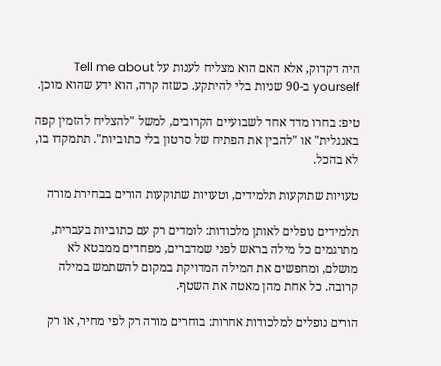היה דקדוק, אלא האם הוא מצליח לענות על Tell me about yourself ב-90 שניות בלי להיתקע. כשזה קרה, הוא ידע שהוא מוכן.

טיפ: בחרו מדד אחד לשבועיים הקרובים, למשל "להצליח להזמין קפה באנגלית" או "להבין את הפתיח של סרטון בלי כתוביות". תתמקדו בו, לא בהכל.

טעויות שתוקעות תלמידים, וטעויות שתוקעות הורים בבחירת מורה

תלמידים נופלים לאותן מלכודות: לומדים רק עם כתוביות בעברית, מתרגמים כל מילה בראש לפני שמדברים, מפחדים ממבטא לא מושלם, ומחפשים את המילה המדויקת במקום להשתמש במילה קרובה. כל אחת מהן מאטה את השטף.

הורים נופלים למלכודות אחרות: בוחרים מורה רק לפי מחיר, או רק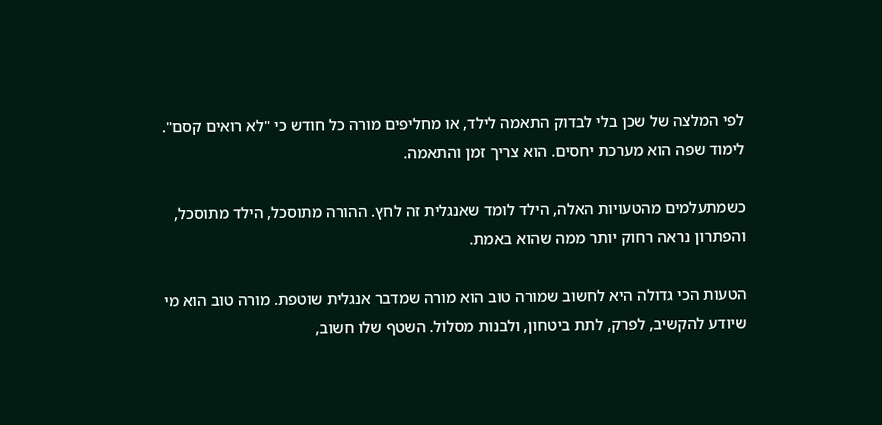לפי המלצה של שכן בלי לבדוק התאמה לילד, או מחליפים מורה כל חודש כי "לא רואים קסם". לימוד שפה הוא מערכת יחסים. הוא צריך זמן והתאמה.

כשמתעלמים מהטעויות האלה, הילד לומד שאנגלית זה לחץ. ההורה מתוסכל, הילד מתוסכל, והפתרון נראה רחוק יותר ממה שהוא באמת.

הטעות הכי גדולה היא לחשוב שמורה טוב הוא מורה שמדבר אנגלית שוטפת. מורה טוב הוא מי שיודע להקשיב, לפרק, לתת ביטחון, ולבנות מסלול. השטף שלו חשוב,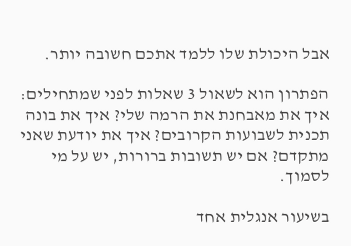אבל היכולת שלו ללמד אתכם חשובה יותר.

הפתרון הוא לשאול 3 שאלות לפני שמתחילים: איך את מאבחנת את הרמה שלי? איך את בונה תכנית לשבועות הקרובים? איך את יודעת שאני מתקדם? אם יש תשובות ברורות, יש על מי לסמוך.

בשיעור אנגלית אחד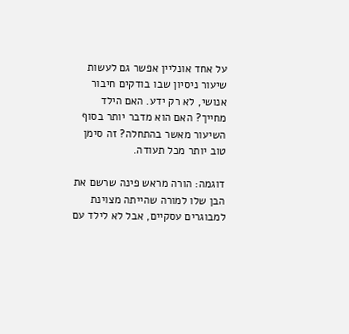על אחד אונליין אפשר גם לעשות שיעור ניסיון שבו בודקים חיבור אנושי, לא רק ידע. האם הילד מחייך? האם הוא מדבר יותר בסוף השיעור מאשר בהתחלה? זה סימן טוב יותר מכל תעודה.

דוגמה: הורה מראש פינה שרשם את הבן שלו למורה שהייתה מצוינת למבוגרים עסקיים, אבל לא לילד עם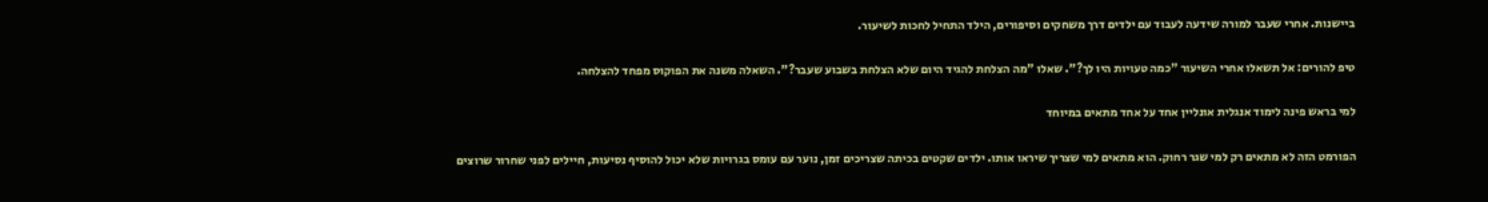ביישנות. אחרי שעבר למורה שידעה לעבוד עם ילדים דרך משחקים וסיפורים, הילד התחיל לחכות לשיעור.

טיפ להורים: אל תשאלו אחרי השיעור "כמה טעויות היו לך?". שאלו "מה הצלחת להגיד היום שלא הצלחת בשבוע שעבר?". השאלה משנה את הפוקוס מפחד להצלחה.

למי בראש פינה לימוד אנגלית אונליין אחד על אחד מתאים במיוחד

הפורמט הזה לא מתאים רק למי שגר רחוק. הוא מתאים למי שצריך שיראו אותו. ילדים שקטים בכיתה שצריכים זמן, נוער עם עומס בגרויות שלא יכול להוסיף נסיעות, חיילים לפני שחרור שרוצים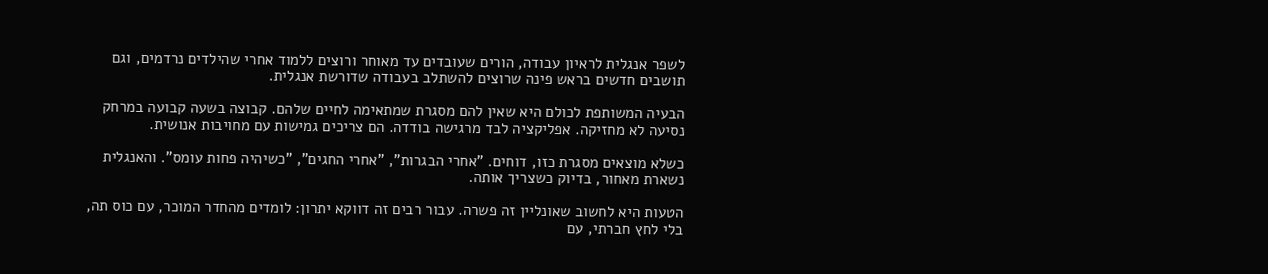לשפר אנגלית לראיון עבודה, הורים שעובדים עד מאוחר ורוצים ללמוד אחרי שהילדים נרדמים, וגם תושבים חדשים בראש פינה שרוצים להשתלב בעבודה שדורשת אנגלית.

הבעיה המשותפת לכולם היא שאין להם מסגרת שמתאימה לחיים שלהם. קבוצה בשעה קבועה במרחק נסיעה לא מחזיקה. אפליקציה לבד מרגישה בודדה. הם צריכים גמישות עם מחויבות אנושית.

כשלא מוצאים מסגרת כזו, דוחים. "אחרי הבגרות", "אחרי החגים", "כשיהיה פחות עומס". והאנגלית נשארת מאחור, בדיוק כשצריך אותה.

הטעות היא לחשוב שאונליין זה פשרה. עבור רבים זה דווקא יתרון: לומדים מהחדר המוכר, עם כוס תה, בלי לחץ חברתי, עם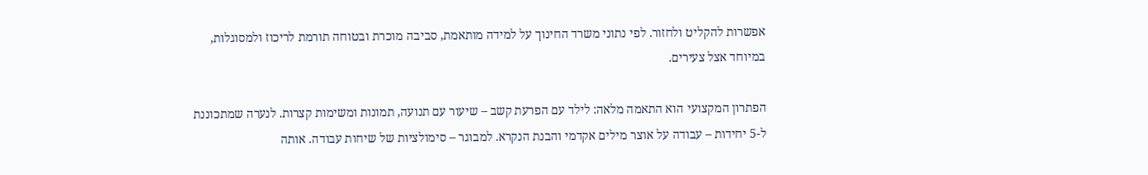אפשרות להקליט ולחזור. לפי נתוני משרד החינוך על למידה מותאמת, סביבה מוכרת ובטוחה תורמת לריכוז ולמסוגלות, במיוחד אצל צעירים.

הפתרון המקצועי הוא התאמה מלאה: לילד עם הפרעת קשב – שיעור עם תנועה, תמונות ומשימות קצרות. לנערה שמתכוננת ל-5 יחידות – עבודה על אוצר מילים אקדמי והבנת הנקרא. למבוגר – סימולציות של שיחות עבודה. אותה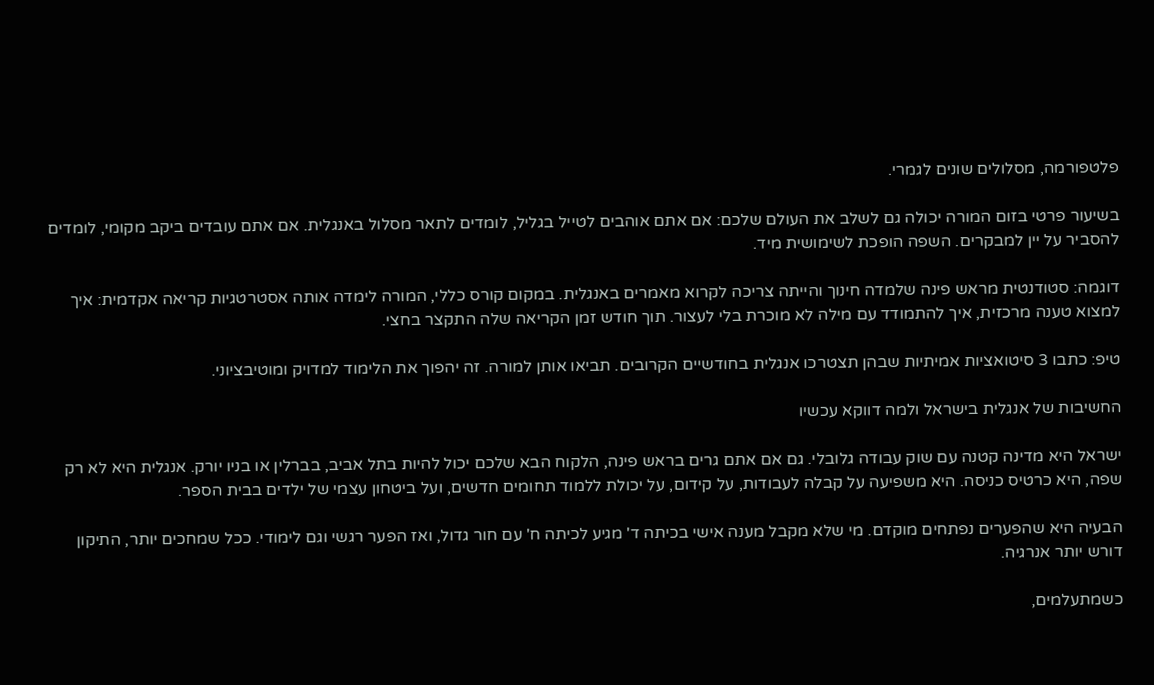פלטפורמה, מסלולים שונים לגמרי.

בשיעור פרטי בזום המורה יכולה גם לשלב את העולם שלכם: אם אתם אוהבים לטייל בגליל, לומדים לתאר מסלול באנגלית. אם אתם עובדים ביקב מקומי, לומדים להסביר על יין למבקרים. השפה הופכת לשימושית מיד.

דוגמה: סטודנטית מראש פינה שלמדה חינוך והייתה צריכה לקרוא מאמרים באנגלית. במקום קורס כללי, המורה לימדה אותה אסטרטגיות קריאה אקדמית: איך למצוא טענה מרכזית, איך להתמודד עם מילה לא מוכרת בלי לעצור. תוך חודש זמן הקריאה שלה התקצר בחצי.

טיפ: כתבו 3 סיטואציות אמיתיות שבהן תצטרכו אנגלית בחודשיים הקרובים. תביאו אותן למורה. זה יהפוך את הלימוד למדויק ומוטיבציוני.

החשיבות של אנגלית בישראל ולמה דווקא עכשיו

ישראל היא מדינה קטנה עם שוק עבודה גלובלי. גם אם אתם גרים בראש פינה, הלקוח הבא שלכם יכול להיות בתל אביב, בברלין או בניו יורק. אנגלית היא לא רק שפה, היא כרטיס כניסה. היא משפיעה על קבלה לעבודות, על קידום, על יכולת ללמוד תחומים חדשים, ועל ביטחון עצמי של ילדים בבית הספר.

הבעיה היא שהפערים נפתחים מוקדם. מי שלא מקבל מענה אישי בכיתה ד' מגיע לכיתה ח' עם חור גדול, ואז הפער רגשי וגם לימודי. ככל שמחכים יותר, התיקון דורש יותר אנרגיה.

כשמתעלמים,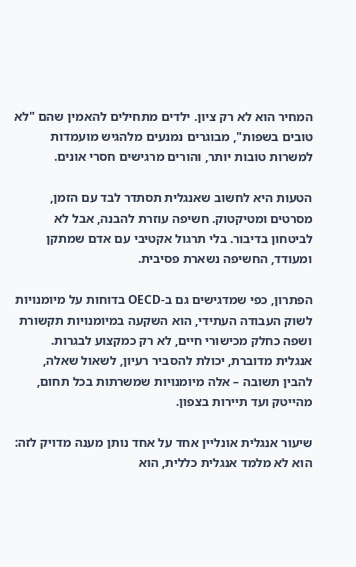המחיר הוא לא רק ציון. ילדים מתחילים להאמין שהם "לא טובים בשפות", מבוגרים נמנעים מלהגיש מועמדות למשרות טובות יותר, והורים מרגישים חסרי אונים.

הטעות היא לחשוב שאנגלית תסתדר לבד עם הזמן, מסרטים ומטיקטוק. חשיפה עוזרת להבנה, אבל לא לביטחון בדיבור. בלי תרגול אקטיבי עם אדם שמתקן ומעודד, החשיפה נשארת פסיבית.

הפתרון, כפי שמדגישים גם ב-OECD בדוחות על מיומנויות לשוק העבודה העתידי, הוא השקעה במיומנויות תקשורת ושפה כחלק מכישורי חיים, לא רק כמקצוע לבגרות. אנגלית מדוברת, יכולת להסביר רעיון, לשאול שאלה, להבין תשובה – אלה מיומנויות שמשרתות בכל תחום, מהייטק ועד תיירות בצפון.

שיעור אנגלית אונליין אחד על אחד נותן מענה מדויק לזה: הוא לא מלמד אנגלית כללית, הוא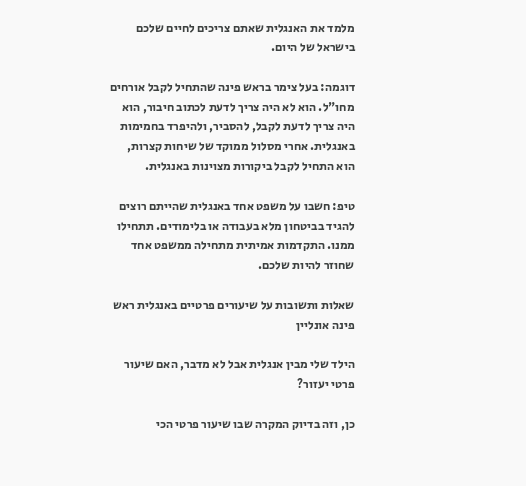מלמד את האנגלית שאתם צריכים לחיים שלכם בישראל של היום.

דוגמה: בעל צימר בראש פינה שהתחיל לקבל אורחים מחו"ל. הוא לא היה צריך לדעת לכתוב חיבור, הוא היה צריך לדעת לקבל, להסביר, ולהיפרד בחמימות באנגלית. אחרי מסלול ממוקד של שיחות קצרות, הוא התחיל לקבל ביקורות מצוינות באנגלית.

טיפ: חשבו על משפט אחד באנגלית שהייתם רוצים להגיד בביטחון מלא בעבודה או בלימודים. תתחילו ממנו. התקדמות אמיתית מתחילה ממשפט אחד שחוזר להיות שלכם.

שאלות ותשובות על שיעורים פרטיים באנגלית ראש פינה אונליין

הילד שלי מבין אנגלית אבל לא מדבר, האם שיעור פרטי יעזור?

כן, וזה בדיוק המקרה שבו שיעור פרטי הכי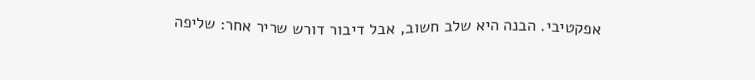אפקטיבי. הבנה היא שלב חשוב, אבל דיבור דורש שריר אחר: שליפה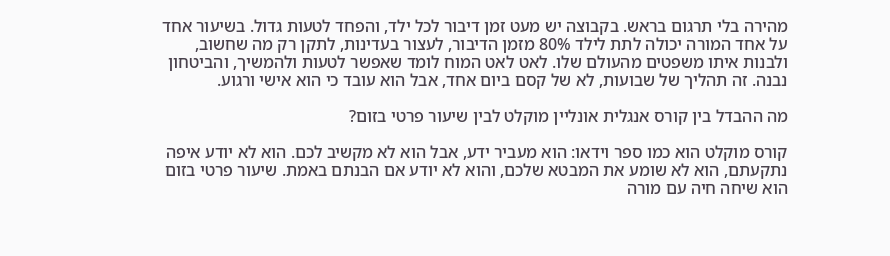מהירה בלי תרגום בראש. בקבוצה יש מעט זמן דיבור לכל ילד, והפחד לטעות גדול. בשיעור אחד על אחד המורה יכולה לתת לילד 80% מזמן הדיבור, לעצור בעדינות, לתקן רק מה שחשוב, ולבנות איתו משפטים מהעולם שלו. לאט לאט המוח לומד שאפשר לטעות ולהמשיך, והביטחון נבנה. זה תהליך של שבועות, לא של קסם ביום אחד, אבל הוא עובד כי הוא אישי ורגוע.

מה ההבדל בין קורס אנגלית אונליין מוקלט לבין שיעור פרטי בזום?

קורס מוקלט הוא כמו ספר וידאו: הוא מעביר ידע, אבל הוא לא מקשיב לכם. הוא לא יודע איפה נתקעתם, הוא לא שומע את המבטא שלכם, והוא לא יודע אם הבנתם באמת. שיעור פרטי בזום הוא שיחה חיה עם מורה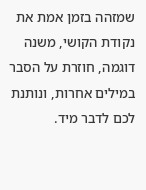שמזהה בזמן אמת את נקודת הקושי, משנה דוגמה, חוזרת על הסבר במילים אחרות, ונותנת לכם לדבר מיד.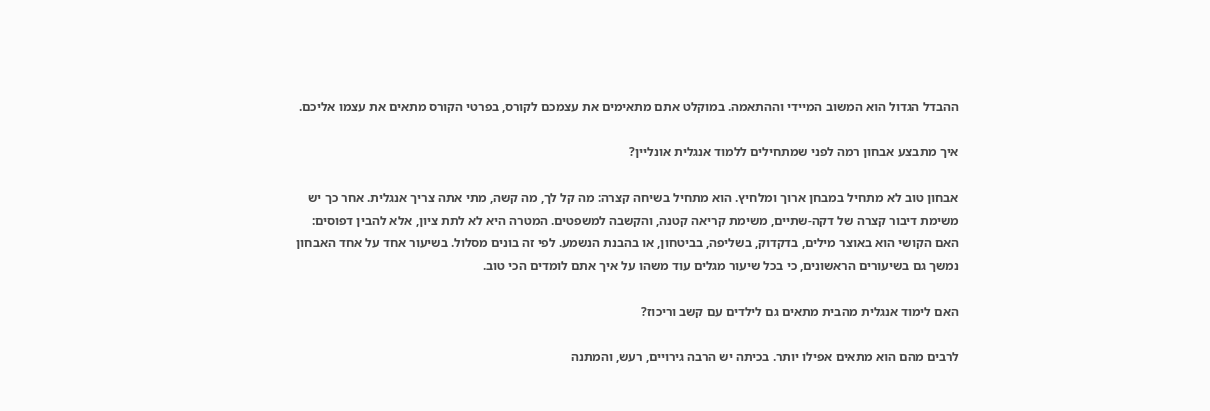ההבדל הגדול הוא המשוב המיידי וההתאמה. במוקלט אתם מתאימים את עצמכם לקורס, בפרטי הקורס מתאים את עצמו אליכם.

איך מתבצע אבחון רמה לפני שמתחילים ללמוד אנגלית אונליין?

אבחון טוב לא מתחיל במבחן ארוך ומלחיץ. הוא מתחיל בשיחה קצרה: מה קל לך, מה קשה, מתי אתה צריך אנגלית. אחר כך יש משימת דיבור קצרה של דקה-שתיים, משימת קריאה קטנה, והקשבה למשפטים. המטרה היא לא לתת ציון, אלא להבין דפוסים: האם הקושי הוא באוצר מילים, בדקדוק, בשליפה, בביטחון, או בהבנת הנשמע. לפי זה בונים מסלול. בשיעור אחד על אחד האבחון נמשך גם בשיעורים הראשונים, כי בכל שיעור מגלים עוד משהו על איך אתם לומדים הכי טוב.

האם לימוד אנגלית מהבית מתאים גם לילדים עם קשב וריכוז?

לרבים מהם הוא מתאים אפילו יותר. בכיתה יש הרבה גירויים, רעש, והמתנה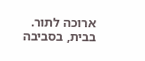ארוכה לתור. בבית, בסביבה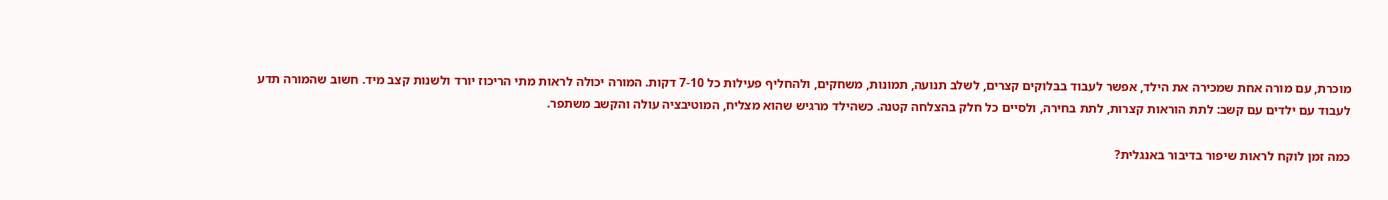מוכרת, עם מורה אחת שמכירה את הילד, אפשר לעבוד בבלוקים קצרים, לשלב תנועה, תמונות, משחקים, ולהחליף פעילות כל 7-10 דקות. המורה יכולה לראות מתי הריכוז יורד ולשנות קצב מיד. חשוב שהמורה תדע לעבוד עם ילדים עם קשב: לתת הוראות קצרות, לתת בחירה, ולסיים כל חלק בהצלחה קטנה. כשהילד מרגיש שהוא מצליח, המוטיבציה עולה והקשב משתפר.

כמה זמן לוקח לראות שיפור בדיבור באנגלית?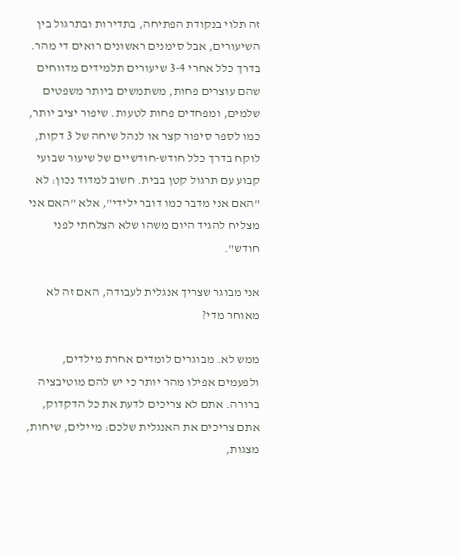זה תלוי בנקודת הפתיחה, בתדירות ובתרגול בין השיעורים, אבל סימנים ראשונים רואים די מהר. בדרך כלל אחרי 3-4 שיעורים תלמידים מדווחים שהם עוצרים פחות, משתמשים ביותר משפטים שלמים, ומפחדים פחות לטעות. שיפור יציב יותר, כמו לספר סיפור קצר או לנהל שיחה של 3 דקות, לוקח בדרך כלל חודש-חודשיים של שיעור שבועי קבוע עם תרגול קטן בבית. חשוב למדוד נכון: לא "האם אני מדבר כמו דובר ילידי", אלא "האם אני מצליח להגיד היום משהו שלא הצלחתי לפני חודש".

אני מבוגר שצריך אנגלית לעבודה, האם זה לא מאוחר מדי?

ממש לא. מבוגרים לומדים אחרת מילדים, ולפעמים אפילו מהר יותר כי יש להם מוטיבציה ברורה. אתם לא צריכים לדעת את כל הדקדוק, אתם צריכים את האנגלית שלכם: מיילים, שיחות, מצגות,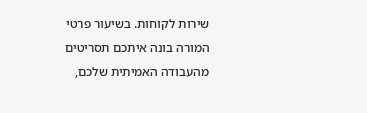שירות לקוחות. בשיעור פרטי המורה בונה איתכם תסריטים מהעבודה האמיתית שלכם,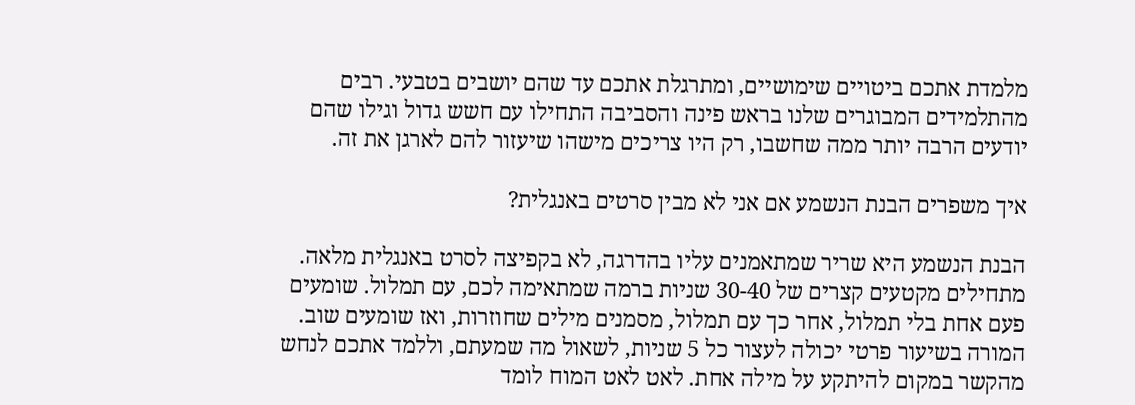מלמדת אתכם ביטויים שימושיים, ומתרגלת אתכם עד שהם יושבים בטבעי. רבים מהתלמידים המבוגרים שלנו בראש פינה והסביבה התחילו עם חשש גדול וגילו שהם יודעים הרבה יותר ממה שחשבו, רק היו צריכים מישהו שיעזור להם לארגן את זה.

איך משפרים הבנת הנשמע אם אני לא מבין סרטים באנגלית?

הבנת הנשמע היא שריר שמתאמנים עליו בהדרגה, לא בקפיצה לסרט באנגלית מלאה. מתחילים מקטעים קצרים של 30-40 שניות ברמה שמתאימה לכם, עם תמלול. שומעים פעם אחת בלי תמלול, אחר כך עם תמלול, מסמנים מילים שחוזרות, ואז שומעים שוב. המורה בשיעור פרטי יכולה לעצור כל 5 שניות, לשאול מה שמעתם, וללמד אתכם לנחש מהקשר במקום להיתקע על מילה אחת. לאט לאט המוח לומד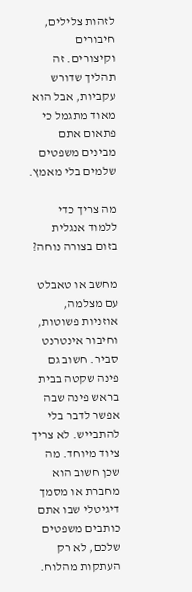לזהות צלילים, חיבורים וקיצורים. זה תהליך שדורש עקביות, אבל הוא מאוד מתגמל כי פתאום אתם מבינים משפטים שלמים בלי מאמץ.

מה צריך כדי ללמוד אנגלית בזום בצורה נוחה?

מחשב או טאבלט עם מצלמה, אוזניות פשוטות, וחיבור אינטרנט סביר. חשוב גם פינה שקטה בבית בראש פינה שבה אפשר לדבר בלי להתבייש. לא צריך ציוד מיוחד. מה שכן חשוב הוא מחברת או מסמך דיגיטלי שבו אתם כותבים משפטים שלכם, לא רק העתקות מהלוח.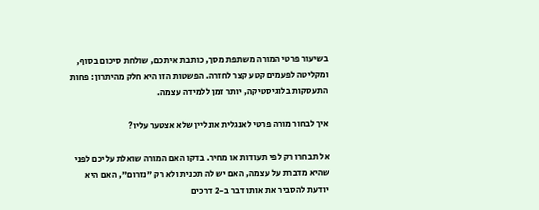בשיעור פרטי המורה משתפת מסך, כותבת איתכם, שולחת סיכום בסוף, ומקליטה לפעמים קטע קצר לחזרה. הפשטות הזו היא חלק מהיתרון: פחות התעסקות בלוגיסטיקה, יותר זמן ללמידה עצמה.

איך לבחור מורה פרטי לאנגלית אונליין שלא אצטער עליו?

אל תבחרו רק לפי תעודות או מחיר. בדקו האם המורה שואלת עליכם לפני שהיא מדברת על עצמה, האם יש לה תכנית ולא רק "נזרום", האם היא יודעת להסביר את אותו דבר ב-2 דרכים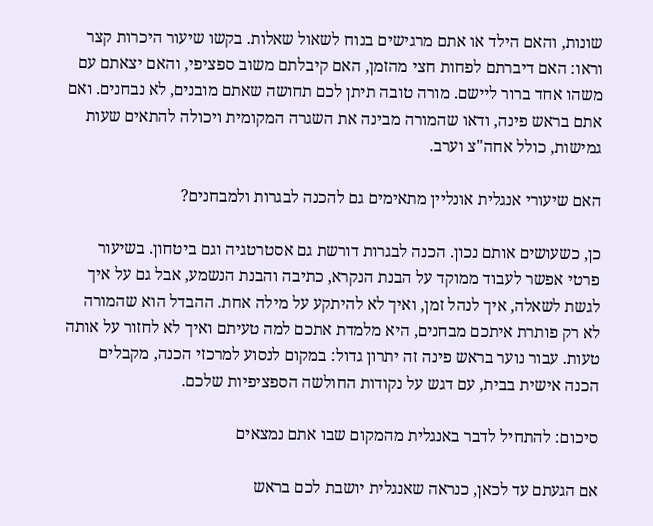שונות, והאם הילד או אתם מרגישים בנוח לשאול שאלות. בקשו שיעור היכרות קצר וראו: האם דיברתם לפחות חצי מהזמן, האם קיבלתם משוב ספציפי, והאם יצאתם עם משהו אחד ברור ליישם. מורה טובה תיתן לכם תחושה שאתם מובנים, לא נבחנים. ואם אתם בראש פינה, ודאו שהמורה מבינה את השגרה המקומית ויכולה להתאים שעות גמישות, כולל אחה"צ וערב.

האם שיעורי אנגלית אונליין מתאימים גם להכנה לבגרות ולמבחנים?

כן, כשעושים אותם נכון. הכנה לבגרות דורשת גם אסטרטגיה וגם ביטחון. בשיעור פרטי אפשר לעבוד ממוקד על הבנת הנקרא, כתיבה והבנת הנשמע, אבל גם על איך לגשת לשאלה, איך לנהל זמן, ואיך לא להיתקע על מילה אחת. ההבדל הוא שהמורה לא רק פותרת איתכם מבחנים, היא מלמדת אתכם למה טעיתם ואיך לא לחזור על אותה טעות. עבור נוער בראש פינה זה יתרון גדול: במקום לנסוע למרכזי הכנה, מקבלים הכנה אישית בבית, עם דגש על נקודות החולשה הספציפיות שלכם.

סיכום: להתחיל לדבר באנגלית מהמקום שבו אתם נמצאים

אם הגעתם עד לכאן, כנראה שאנגלית יושבת לכם בראש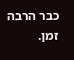כבר הרבה זמן.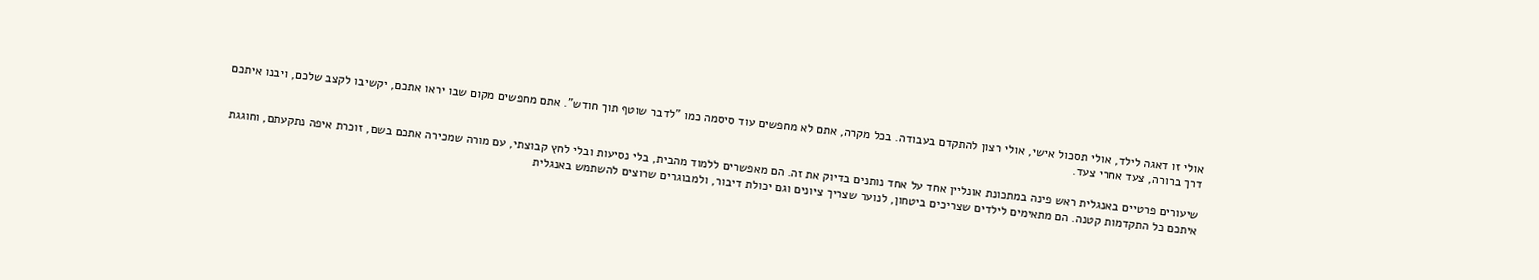אולי זו דאגה לילד, אולי תסכול אישי, אולי רצון להתקדם בעבודה. בכל מקרה, אתם לא מחפשים עוד סיסמה כמו "לדבר שוטף תוך חודש". אתם מחפשים מקום שבו יראו אתכם, יקשיבו לקצב שלכם, ויבנו איתכם דרך ברורה, צעד אחרי צעד.

שיעורים פרטיים באנגלית ראש פינה במתכונת אונליין אחד על אחד נותנים בדיוק את זה. הם מאפשרים ללמוד מהבית, בלי נסיעות ובלי לחץ קבוצתי, עם מורה שמכירה אתכם בשם, זוכרת איפה נתקעתם, וחוגגת איתכם כל התקדמות קטנה. הם מתאימים לילדים שצריכים ביטחון, לנוער שצריך ציונים וגם יכולת דיבור, ולמבוגרים שרוצים להשתמש באנגלית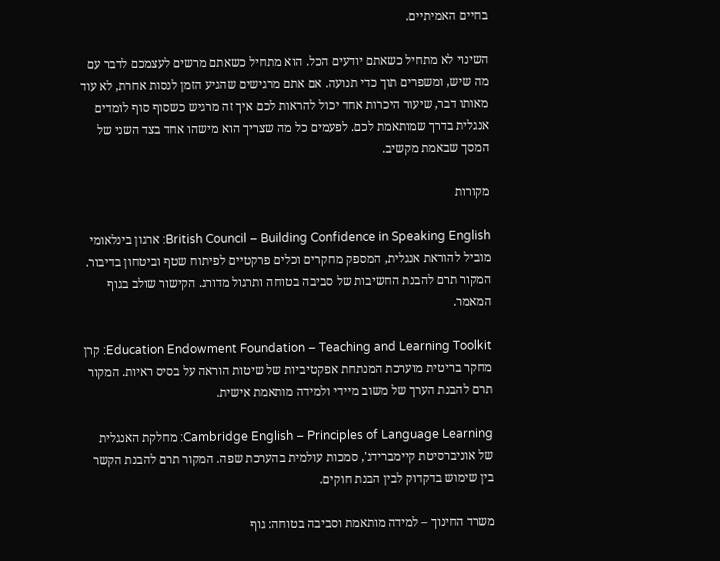בחיים האמיתיים.

השינוי לא מתחיל כשאתם יודעים הכל. הוא מתחיל כשאתם מרשים לעצמכם לדבר עם מה שיש, ומשפרים תוך כדי תנועה. אם אתם מרגישים שהגיע הזמן לנסות אחרת, לא עוד מאותו דבר, שיעור היכרות אחד יכול להראות לכם איך זה מרגיש כשסוף סוף לומדים אנגלית בדרך שמותאמת לכם. לפעמים כל מה שצריך הוא מישהו אחד בצד השני של המסך שבאמת מקשיב.

מקורות

British Council – Building Confidence in Speaking English: ארגון בינלאומי מוביל להוראת אנגלית, המספק מחקרים וכלים פרקטיים לפיתוח שטף וביטחון בדיבור. המקור תרם להבנת החשיבות של סביבה בטוחה ותרגול מדורג. הקישור שולב בגוף המאמר.

Education Endowment Foundation – Teaching and Learning Toolkit: קרן מחקר בריטית מוערכת המנתחת אפקטיביות של שיטות הוראה על בסיס ראיות. המקור תרם להבנת הערך של משוב מיידי ולמידה מותאמת אישית.

Cambridge English – Principles of Language Learning: מחלקת האנגלית של אוניברסיטת קיימברידג', סמכות עולמית בהערכת שפה. המקור תרם להבנת הקשר בין שימוש בדקדוק לבין הבנת חוקים.

משרד החינוך – למידה מותאמת וסביבה בטוחה: גוף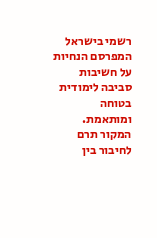רשמי בישראל המפרסם הנחיות על חשיבות סביבה לימודית בטוחה ומותאמת. המקור תרם לחיבור בין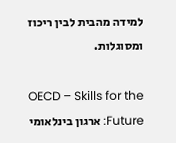למידה מהבית לבין ריכוז ומסוגלות.

OECD – Skills for the Future: ארגון בינלאומי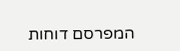המפרסם דוחות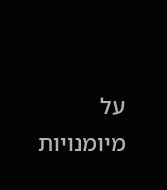על מיומנויות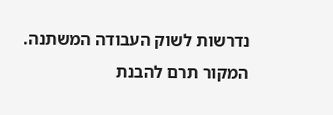נדרשות לשוק העבודה המשתנה. המקור תרם להבנת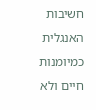חשיבות האנגלית כמיומנות חיים ולא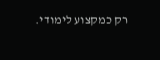רק כמקצוע לימודי.